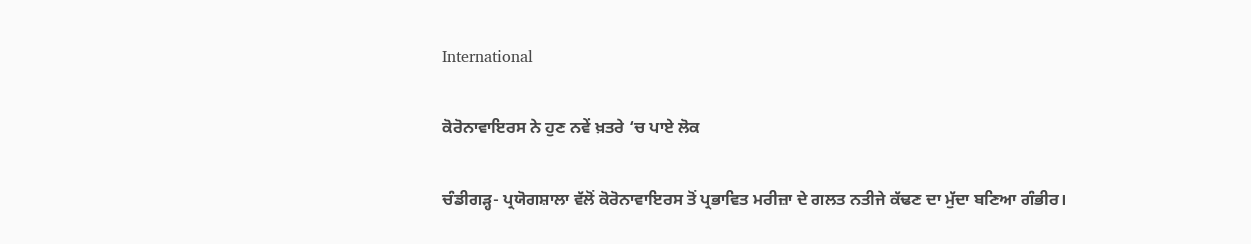International

ਕੋਰੋਨਾਵਾਇਰਸ ਨੇ ਹੁਣ ਨਵੇਂ ਖ਼ਤਰੇ ‘ਚ ਪਾਏ ਲੋਕ

ਚੰਡੀਗੜ੍ਹ- ਪ੍ਰਯੋਗਸ਼ਾਲਾ ਵੱਲੋਂ ਕੋਰੋਨਾਵਾਇਰਸ ਤੋਂ ਪ੍ਰਭਾਵਿਤ ਮਰੀਜ਼ਾ ਦੇ ਗਲਤ ਨਤੀਜੇ ਕੱਢਣ ਦਾ ਮੁੱਦਾ ਬਣਿਆ ਗੰਭੀਰ।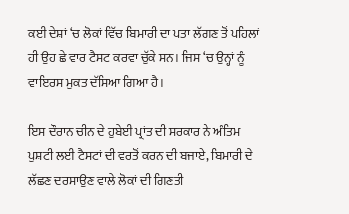ਕਈ ਦੇਸ਼ਾਂ ‘ਚ ਲੋਕਾਂ ਵਿੱਚ ਬਿਮਾਰੀ ਦਾ ਪਤਾ ਲੱਗਣ ਤੋਂ ਪਹਿਲਾਂ ਹੀ ਉਹ ਛੇ ਵਾਰ ਟੈਸਟ ਕਰਵਾ ਚੁੱਕੇ ਸਨ। ਜਿਸ ‘ਚ ਉਨ੍ਹਾਂ ਨੂੰ ਵਾਇਰਸ ਮੁਕਤ ਦੱਸਿਆ ਗਿਆ ਹੈ।

ਇਸ ਦੌਰਾਨ ਚੀਨ ਦੇ ਹੁਬੇਈ ਪ੍ਰਾਂਤ ਦੀ ਸਰਕਾਰ ਨੇ ਅੰਤਿਮ ਪੁਸ਼ਟੀ ਲਈ ਟੈਸਟਾਂ ਦੀ ਵਰਤੋਂ ਕਰਨ ਦੀ ਬਜਾਏ, ਬਿਮਾਰੀ ਦੇ ਲੱਛਣ ਦਰਸਾਉਣ ਵਾਲੇ ਲੋਕਾਂ ਦੀ ਗਿਣਤੀ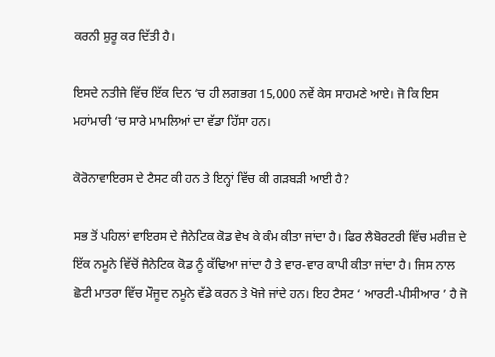ਕਰਨੀ ਸ਼ੁਰੂ ਕਰ ਦਿੱਤੀ ਹੈ।

ਇਸਦੇ ਨਤੀਜੇ ਵਿੱਚ ਇੱਕ ਦਿਨ ‘ਚ ਹੀ ਲਗਭਗ 15,000 ਨਵੇਂ ਕੇਸ ਸਾਹਮਣੇ ਆਏ। ਜੋ ਕਿ ਇਸ ਮਹਾਂਮਾਰੀ ‘ਚ ਸਾਰੇ ਮਾਮਲਿਆਂ ਦਾ ਵੱਡਾ ਹਿੱਸਾ ਹਨ।

ਕੋਰੋਨਾਵਾਇਰਸ ਦੇ ਟੈਸਟ ਕੀ ਹਨ ਤੇ ਇਨ੍ਹਾਂ ਵਿੱਚ ਕੀ ਗੜਬੜੀ ਆਈ ਹੈ?

ਸਭ ਤੋਂ ਪਹਿਲਾਂ ਵਾਇਰਸ ਦੇ ਜੈਨੇਟਿਕ ਕੋਡ ਵੇਖ ਕੇ ਕੰਮ ਕੀਤਾ ਜਾਂਦਾ ਹੈ। ਫਿਰ ਲੈਬੋਰਟਰੀ ਵਿੱਚ ਮਰੀਜ਼ ਦੇ ਇੱਕ ਨਮੂਨੇ ਵਿੱਚੋਂ ਜੈਨੇਟਿਕ ਕੋਡ ਨੂੰ ਕੱਢਿਆ ਜਾਂਦਾ ਹੈ ਤੇ ਵਾਰ-ਵਾਰ ਕਾਪੀ ਕੀਤਾ ਜਾਂਦਾ ਹੈ। ਜਿਸ ਨਾਲ ਛੋਟੀ ਮਾਤਰਾ ਵਿੱਚ ਮੌਜੂਦ ਨਮੂਨੇ ਵੱਡੇ ਕਰਨ ਤੇ ਖੋਜੇ ਜਾਂਦੇ ਹਨ। ਇਹ ਟੈਸਟ ‘ ਆਰਟੀ-ਪੀਸੀਆਰ ’ ਹੈ ਜੋ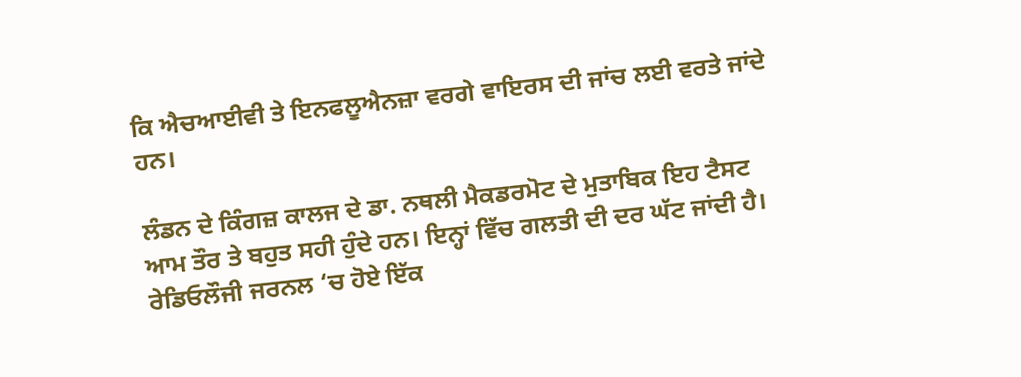ਕਿ ਐਚਆਈਵੀ ਤੇ ਇਨਫਲੂਐਨਜ਼ਾ ਵਰਗੇ ਵਾਇਰਸ ਦੀ ਜਾਂਚ ਲਈ ਵਰਤੇ ਜਾਂਦੇ ਹਨ।

ਲੰਡਨ ਦੇ ਕਿੰਗਜ਼ ਕਾਲਜ ਦੇ ਡਾ. ਨਥਲੀ ਮੈਕਡਰਮੋਟ ਦੇ ਮੁਤਾਬਿਕ ਇਹ ਟੈਸਟ ਆਮ ਤੌਰ ਤੇ ਬਹੁਤ ਸਹੀ ਹੁੰਦੇ ਹਨ। ਇਨ੍ਹਾਂ ਵਿੱਚ ਗਲਤੀ ਦੀ ਦਰ ਘੱਟ ਜਾਂਦੀ ਹੈ। ਰੇਡਿਓਲੌਜੀ ਜਰਨਲ ‘ਚ ਹੋਏ ਇੱਕ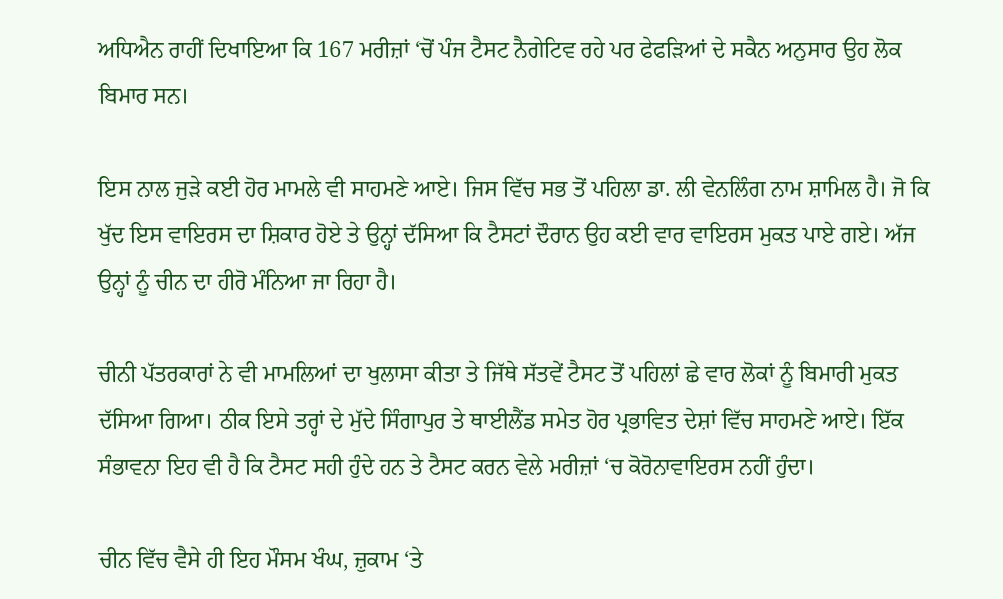ਅਧਿਐਨ ਰਾਹੀਂ ਦਿਖਾਇਆ ਕਿ 167 ਮਰੀਜ਼ਾਂ ‘ਚੋਂ ਪੰਜ ਟੈਸਟ ਨੈਗੇਟਿਵ ਰਹੇ ਪਰ ਫੇਫੜਿਆਂ ਦੇ ਸਕੈਨ ਅਨੁਸਾਰ ਉਹ ਲੋਕ ਬਿਮਾਰ ਸਨ।

ਇਸ ਨਾਲ ਜੁੜੇ ਕਈ ਹੋਰ ਮਾਮਲੇ ਵੀ ਸਾਹਮਣੇ ਆਏ। ਜਿਸ ਵਿੱਚ ਸਭ ਤੋਂ ਪਹਿਲਾ ਡਾ. ਲੀ ਵੇਨਲਿੰਗ ਨਾਮ ਸ਼ਾਮਿਲ ਹੈ। ਜੋ ਕਿ ਖੁੱਦ ਇਸ ਵਾਇਰਸ ਦਾ ਸ਼ਿਕਾਰ ਹੋਏ ਤੇ ਉਨ੍ਹਾਂ ਦੱਸਿਆ ਕਿ ਟੈਸਟਾਂ ਦੌਰਾਨ ਉਹ ਕਈ ਵਾਰ ਵਾਇਰਸ ਮੁਕਤ ਪਾਏ ਗਏ। ਅੱਜ ਉਨ੍ਹਾਂ ਨੂੰ ਚੀਨ ਦਾ ਹੀਰੋ ਮੰਨਿਆ ਜਾ ਰਿਹਾ ਹੈ।

ਚੀਨੀ ਪੱਤਰਕਾਰਾਂ ਨੇ ਵੀ ਮਾਮਲਿਆਂ ਦਾ ਖੁਲਾਸਾ ਕੀਤਾ ਤੇ ਜਿੱਥੇ ਸੱਤਵੇਂ ਟੈਸਟ ਤੋਂ ਪਹਿਲਾਂ ਛੇ ਵਾਰ ਲੋਕਾਂ ਨੂੰ ਬਿਮਾਰੀ ਮੁਕਤ ਦੱਸਿਆ ਗਿਆ। ਠੀਕ ਇਸੇ ਤਰ੍ਹਾਂ ਦੇ ਮੁੱਦੇ ਸਿੰਗਾਪੁਰ ਤੇ ਥਾਈਲੈਂਡ ਸਮੇਤ ਹੋਰ ਪ੍ਰਭਾਵਿਤ ਦੇਸ਼ਾਂ ਵਿੱਚ ਸਾਹਮਣੇ ਆਏ। ਇੱਕ ਸੰਭਾਵਨਾ ਇਹ ਵੀ ਹੈ ਕਿ ਟੈਸਟ ਸਹੀ ਹੁੰਦੇ ਹਨ ਤੇ ਟੈਸਟ ਕਰਨ ਵੇਲੇ ਮਰੀਜ਼ਾਂ ‘ਚ ਕੋਰੋਨਾਵਾਇਰਸ ਨਹੀਂ ਹੁੰਦਾ।

ਚੀਨ ਵਿੱਚ ਵੈਸੇ ਹੀ ਇਹ ਮੌਸਮ ਖੰਘ, ਜ਼ੁਕਾਮ ‘ਤੇ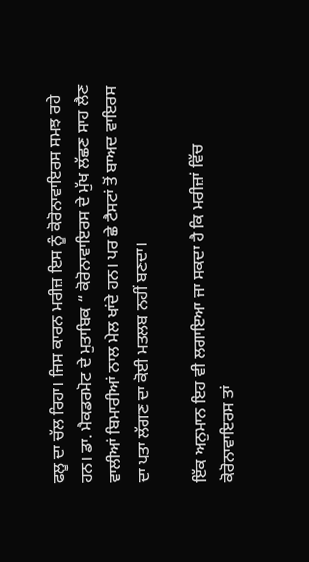ਫਲੂ ਦਾ ਚੱਲ ਰਿਹਾ। ਜਿਸ ਕਾਰਨ ਮਰੀਜ਼ ਇਸ ਨੂੰ ਕੋਰੋਨਾਵਾਇਰਸ ਸਮਝ ਰਹੇ ਹਨ। ਡਾ. ਮੈਕਡਰਮੋਟ ਦੇ ਮੁਤਾਬਿਕ “ ਕੋਰੋਨਾਵਾਇਰਸ ਦੇ ਮੁੱਖ ਲੱਛਣ ਸਾਹ ਲੈਣ ਵਾਲੀਆਂ ਬਿਮਾਰੀਆਂ ਨਾਲ ਮੇਲ ਖਾਂਦੇ ਹਨ। ਪਰ ਛੇ ਟੈਸਟਾਂ ਤੋਂ ਬਾਅਦ ਵਾਇਰਸ ਦਾ ਪਤਾ ਲੱਗਣ ਦਾ ਕੋਈ ਮਤਲਬ ਨਹੀਂ ਬਣਦਾ।

ਇੱਕ ਅਨੁਮਾਨ ਇਹ ਵੀ ਲਗਾਇਆ ਜਾ ਸਕਦਾ ਹੈ ਕਿ ਮਰੀਜ਼ਾਂ ਵਿੱਚ ਕੋਰੋਨਾਵਾਇਰਸ ਤਾਂ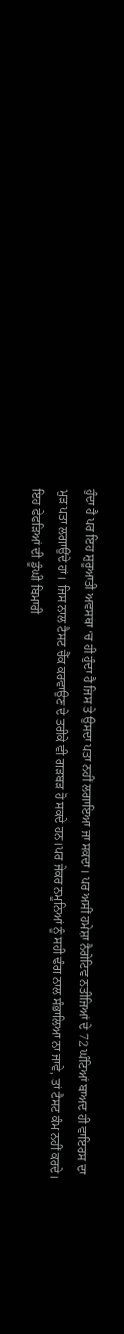ਹੁੰਦਾ ਹੈ ਪਰ ਇਹ ਸ਼ੁਰੂਆਤੀ ਅਵਸਥਾ ‘ਚ ਹੀ ਹੁੰਦਾ ਹੈ ਜਿਸ ਤੇ ਉਸਦਾ ਪਤਾ ਨਹੀਂ ਲਗਾਇਆ ਜਾ ਸਕਦਾ। ਪਰ ਅਸੀਂ ਹਮੇਸ਼ਾ ਨੈਗੇਟਿਵ ਨਤੀਜਿਆਂ ਦੇ 72 ਘੰਟਿਆਂ ਬਾਅਦ ਹੀ ਵਾਇਰਸ ਦਾ ਮੁੜ ਪਤਾ ਲਗਾਉਂਦੇ ਹਾਂ। ਜਿਸ ਨਾਲ ਟੈਸਟ ਚੈੱਕ ਕਰਵਾਉਣ ਦੇ ਤਰੀਕੇ ਵੀ ਗੜਬੜ ਹੋ ਸਕਦੇ ਹਨ।ਪਰ ਜੇਕਰ ਨਮੂਨਿਆਂ ਨੂੰ ਸਹੀ ਢੰਗ ਨਾਲ ਸੰਭਾਲਿਆ ਨਾ ਜਾਵੇ, ਤਾਂ ਟੈਸਟ ਕੰਮ ਨਹੀਂ ਕਰਦੇ। ਇਹ ਫੇਫੜਿਆਂ ਦੀ ਡੂੰਘੀ ਬਿਮਾਰੀ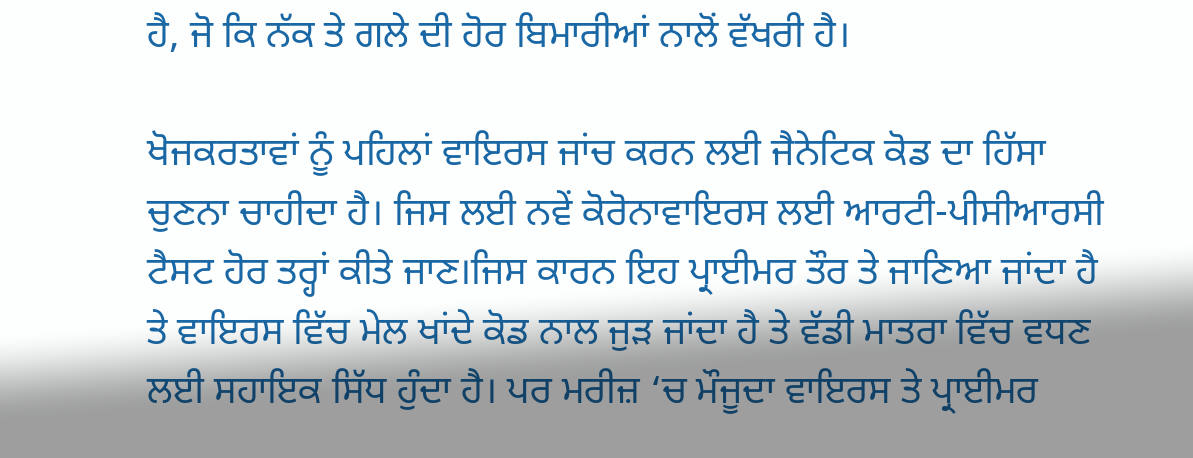ਹੈ, ਜੋ ਕਿ ਨੱਕ ਤੇ ਗਲੇ ਦੀ ਹੋਰ ਬਿਮਾਰੀਆਂ ਨਾਲੋਂ ਵੱਖਰੀ ਹੈ।

ਖੋਜਕਰਤਾਵਾਂ ਨੂੰ ਪਹਿਲਾਂ ਵਾਇਰਸ ਜਾਂਚ ਕਰਨ ਲਈ ਜੈਨੇਟਿਕ ਕੋਡ ਦਾ ਹਿੱਸਾ ਚੁਣਨਾ ਚਾਹੀਦਾ ਹੈ। ਜਿਸ ਲਈ ਨਵੇਂ ਕੋਰੋਨਾਵਾਇਰਸ ਲਈ ਆਰਟੀ-ਪੀਸੀਆਰਸੀ ਟੈਸਟ ਹੋਰ ਤਰ੍ਹਾਂ ਕੀਤੇ ਜਾਣ।ਜਿਸ ਕਾਰਨ ਇਹ ਪ੍ਰਾਈਮਰ ਤੌਰ ਤੇ ਜਾਣਿਆ ਜਾਂਦਾ ਹੈ ਤੇ ਵਾਇਰਸ ਵਿੱਚ ਮੇਲ ਖਾਂਦੇ ਕੋਡ ਨਾਲ ਜੁੜ ਜਾਂਦਾ ਹੈ ਤੇ ਵੱਡੀ ਮਾਤਰਾ ਵਿੱਚ ਵਧਣ ਲਈ ਸਹਾਇਕ ਸਿੱਧ ਹੁੰਦਾ ਹੈ। ਪਰ ਮਰੀਜ਼ ‘ਚ ਮੌਜੂਦਾ ਵਾਇਰਸ ਤੇ ਪ੍ਰਾਈਮਰ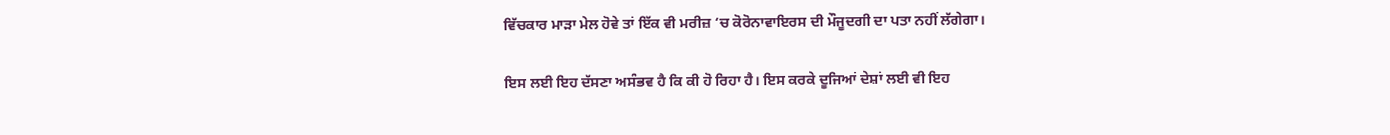ਵਿੱਚਕਾਰ ਮਾੜਾ ਮੇਲ ਹੋਵੇ ਤਾਂ ਇੱਕ ਵੀ ਮਰੀਜ਼ ‘ਚ ਕੋਰੋਨਾਵਾਇਰਸ ਦੀ ਮੌਜੂਦਗੀ ਦਾ ਪਤਾ ਨਹੀਂ ਲੱਗੇਗਾ।

ਇਸ ਲਈ ਇਹ ਦੱਸਣਾ ਅਸੰਭਵ ਹੈ ਕਿ ਕੀ ਹੋ ਰਿਹਾ ਹੈ। ਇਸ ਕਰਕੇ ਦੂਜਿਆਂ ਦੇਸ਼ਾਂ ਲਈ ਵੀ ਇਹ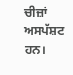ਚੀਜ਼ਾਂ ਅਸਪੱਸ਼ਟ ਹਨ।